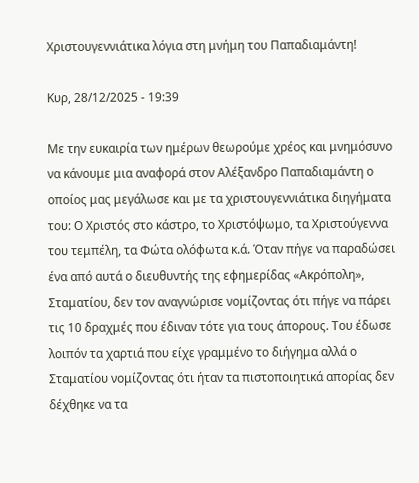Χριστουγεννιάτικα λόγια στη μνήμη του Παπαδιαμάντη!

Κυρ, 28/12/2025 - 19:39

Με την ευκαιρία των ημέρων θεωρούμε χρέος και μνημόσυνο να κάνουμε μια αναφορά στον Αλέξανδρο Παπαδιαμάντη ο οποίος μας μεγάλωσε και με τα χριστουγεννιάτικα διηγήματα του: Ο Χριστός στο κάστρο, το Χριστόψωμο, τα Χριστούγεννα  του τεμπέλη, τα Φώτα ολόφωτα κ.ά. Όταν πήγε να παραδώσει ένα από αυτά ο διευθυντής της εφημερίδας «Ακρόπολη», Σταματίου, δεν τον αναγνώρισε νομίζοντας ότι πήγε να πάρει τις 10 δραχμές που έδιναν τότε για τους άπορους. Του έδωσε λοιπόν τα χαρτιά που είχε γραμμένο το διήγημα αλλά ο Σταματίου νομίζοντας ότι ήταν τα πιστοποιητικά απορίας δεν δέχθηκε να τα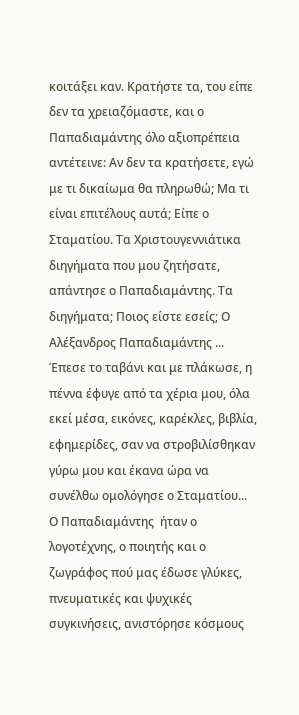κοιτάξει καν. Κρατήστε τα, του είπε δεν τα χρειαζόμαστε, και ο Παπαδιαμάντης όλο αξιοπρέπεια αντέτεινε: Αν δεν τα κρατήσετε, εγώ με τι δικαίωμα θα πληρωθώ; Μα τι είναι επιτέλους αυτά; Είπε ο Σταματίου. Τα Χριστουγεννιάτικα διηγήματα που μου ζητήσατε, απάντησε ο Παπαδιαμάντης. Τα διηγήματα; Ποιος είστε εσείς; Ο Αλέξανδρος Παπαδιαμάντης ... Έπεσε το ταβάνι και με πλάκωσε, η πέννα έφυγε από τα χέρια μου, όλα εκεί μέσα, εικόνες, καρέκλες, βιβλία, εφημερίδες, σαν να στροβιλίσθηκαν γύρω μου και έκανα ώρα να συνέλθω ομολόγησε ο Σταματίου... Ο Παπαδιαμάντης  ήταν ο λογοτέχνης, ο ποιητής και ο ζωγράφος πού μας έδωσε γλύκες, πνευματικές και ψυχικές συγκινήσεις, ανιστόρησε κόσμους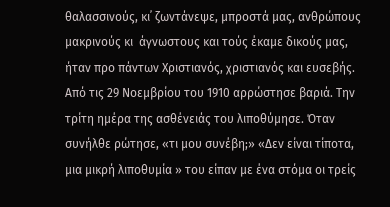θαλασσινούς, κι᾿ ζωντάνεψε, μπροστά μας, ανθρώπους μακρινούς κι  άγνωστους και τούς έκαμε δικούς μας, ήταν προ πάντων Χριστιανός, χριστιανός και ευσεβής. Από τις 29 Νοεμβρίου του 1910 αρρώστησε βαριά. Την τρίτη ημέρα της ασθένειάς του λιποθύμησε. Όταν συνήλθε ρώτησε, «τι μου συνέβη;» «Δεν είναι τίποτα, μια μικρή λιποθυμία » του είπαν με ένα στόμα οι τρείς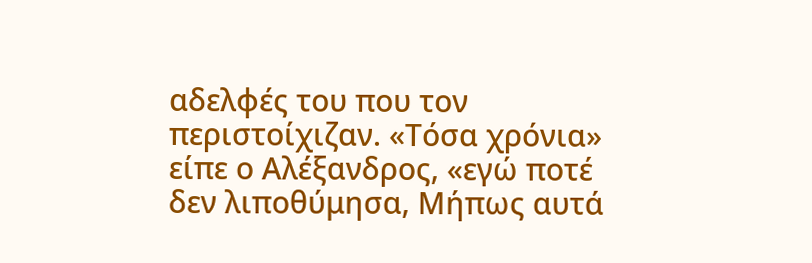αδελφές του που τον περιστοίχιζαν. «Τόσα χρόνια» είπε ο Αλέξανδρος, «εγώ ποτέ δεν λιποθύμησα, Μήπως αυτά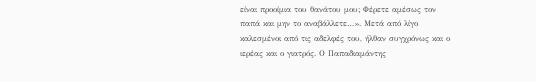είναι προοίμια του θανάτου μου; Φέρετε αμέσως τον παπά και μην το αναβάλλετε…». Μετά από λίγο καλεσμένοι από τις αδελφές του, ήλθαν συγχρόνως και ο ιερέας και ο γιατρός. Ο Παπαδιαμάντης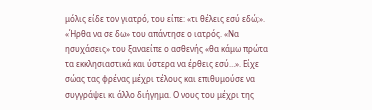μόλις είδε τον γιατρό, του είπε: «τι θέλεις εσύ εδώ;». «Ήρθα να σε δω» του απάντησε ο ιατρός. «Να ησυχάσεις» του ξαναείπε ο ασθενής «θα κάμω πρώτα τα εκκλησιαστικά και ύστερα να έρθεις εσύ…». Είχε σώας τας φρένας μέχρι τέλους και επιθυμούσε να συγγράψει κι άλλο διήγημα. Ο νους του μέχρι της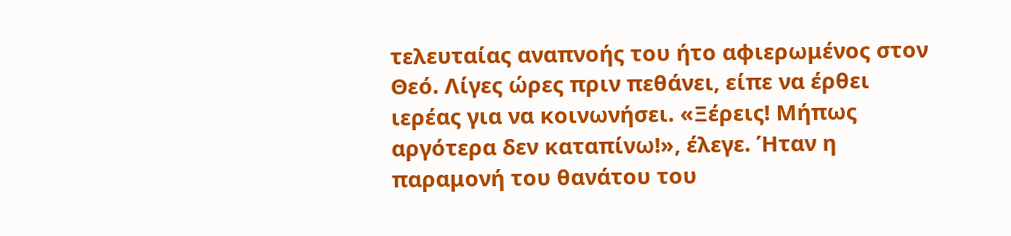τελευταίας αναπνοής του ήτο αφιερωμένος στον Θεό. Λίγες ώρες πριν πεθάνει, είπε να έρθει ιερέας για να κοινωνήσει. «Ξέρεις! Μήπως αργότερα δεν καταπίνω!», έλεγε. Ήταν η παραμονή του θανάτου του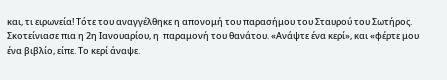και, τι ειρωνεία! Τότε του αναγγέλθηκε η απονομή του παρασήμου του Σταυρού του Σωτήρος. Σκοτείνιασε πια η 2η Ιανουαρίου, η  παραμονή του θανάτου. «Ανάψτε ένα κερί», και «φέρτε μου ένα βιβλίο, είπε. Το κερί άναψε.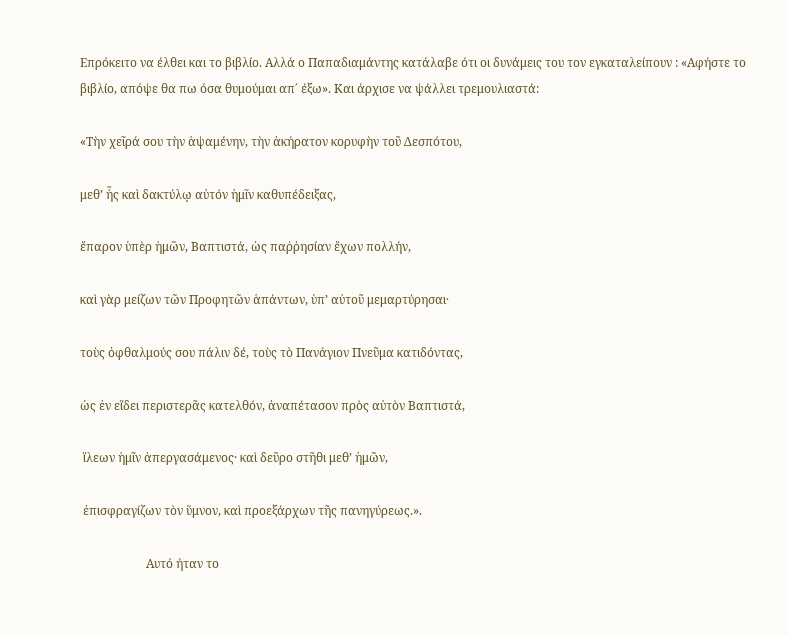Επρόκειτο να έλθει και το βιβλίο. Αλλά ο Παπαδιαμάντης κατάλαβε ότι οι δυνάμεις του τον εγκαταλείπουν : «Αφήστε το βιβλίο, απόψε θα πω όσα θυμούμαι απ΄ έξω». Και άρχισε να ψάλλει τρεμουλιαστά:

«Τὴν χεῖρά σου τὴν ἁψαμένην, τὴν ἀκήρατον κορυφὴν τοῦ Δεσπότου,

μεθ’ ἧς καὶ δακτύλῳ αὐτόν ἡμῖν καθυπέδειξας,

ἔπαρον ὑπὲρ ἡμῶν, Βαπτιστά, ὡς παῤῥησίαν ἔχων πολλήν,

καὶ γὰρ μείζων τῶν Προφητῶν ἁπάντων, ὑπ’ αὐτοῦ μεμαρτύρησαι·

τοὺς ὀφθαλμούς σου πάλιν δέ, τοὺς τὸ Πανάγιον Πνεῦμα κατιδόντας,

ὡς ἐν εἴδει περιστερᾶς κατελθόν, ἀναπέτασον πρὸς αὐτὸν Βαπτιστά,

 ἵλεων ἡμῖν ἀπεργασάμενος· καὶ δεῦρο στῆθι μεθ’ ἡμῶν,

 ἐπισφραγίζων τὸν ὕμνον, καὶ προεξάρχων τῆς πανηγύρεως.».

                      Αυτό ήταν το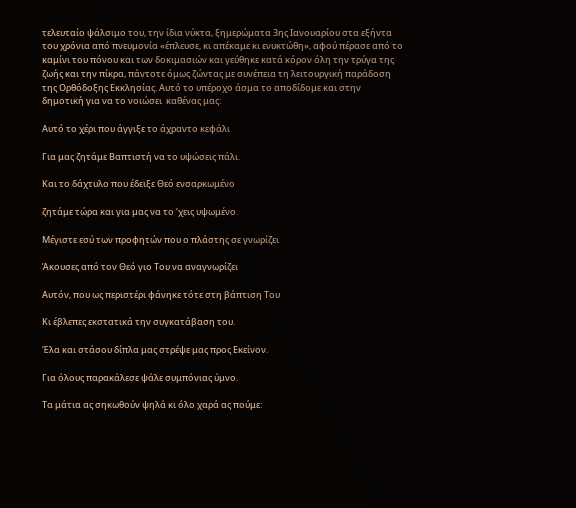τελευταίο ψάλσιμο του, την ίδια νύκτα, ξημερώματα 3ης Ιανουαρίου στα εξήντα του χρόνια από πνευμονία «έπλευσε, κι απέκαμε κι ενυκτώθη», αφού πέρασε από το καμίνι του πόνου και των δοκιμασιών και γεύθηκε κατά κόρον όλη την τρύγα της ζωής και την πίκρα, πάντοτε όμως ζώντας με συνέπεια τη λειτουργική παράδοση της Ορθόδοξης Εκκλησίας. Αυτό το υπέροχο άσμα το αποδίδομε και στην δημοτική για να το νοιώσει  καθένας μας:

Αυτό το χέρι που άγγιξε το άχραντο κεφάλι

Για μας ζητάμε Βαπτιστή να το υψώσεις πάλι.

Και το δάχτυλο που έδειξε Θεό ενσαρκωμένο

ζητάμε τώρα και για μας να το ‘χεις υψωμένο.

Μέγιστε εσύ των προφητών που ο πλάστης σε γνωρίζει

Άκουσες από τον Θεό γιο Του να αναγνωρίζει

Αυτόν, που ως περιστέρι φάνηκε τότε στη βάπτιση Του

Κι έβλεπες εκστατικά την συγκατάβαση του.

Έλα και στάσου δίπλα μας στρέψε μας προς Εκείνον.

Για όλους παρακάλεσε ψάλε συμπόνιας ύμνο.

Τα μάτια ας σηκωθούν ψηλά κι όλο χαρά ας πούμε: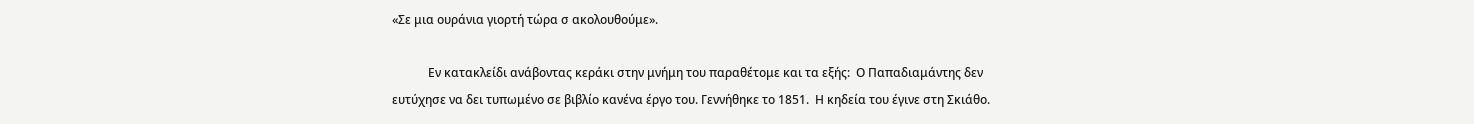«Σε μια ουράνια γιορτή τώρα σ ακολουθούμε».

            Εν κατακλείδι ανάβοντας κεράκι στην μνήμη του παραθέτομε και τα εξής:  Ο Παπαδιαμάντης δεν ευτύχησε να δει τυπωμένο σε βιβλίο κανένα έργο του. Γεννήθηκε το 1851.  Η κηδεία του έγινε στη Σκιάθο.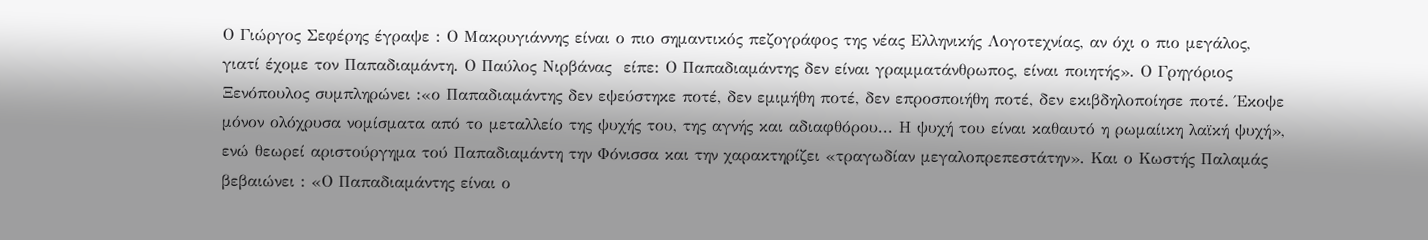Ο Γιώργος Σεφέρης έγραψε : Ο Μακρυγιάννης είναι ο πιο σημαντικός πεζογράφος της νέας Ελληνικής Λογοτεχνίας, αν όχι ο πιο μεγάλος, γιατί έχομε τον Παπαδιαμάντη. Ο Παύλος Νιρβάνας  είπε: Ο Παπαδιαμάντης δεν είναι γραμματάνθρωπος, είναι ποιητής». Ο Γρηγόριος Ξενόπουλος συμπληρώνει :«ο Παπαδιαμάντης δεν εψεύστηκε ποτέ, δεν εμιμήθη ποτέ, δεν επροσποιήθη ποτέ, δεν εκιβδηλοποίησε ποτέ. Έκοψε μόνον ολόχρυσα νομίσματα από το μεταλλείο της ψυχής του, της αγνής και αδιαφθόρου... Η ψυχή του είναι καθαυτό η ρωμαίικη λαϊκή ψυχή», ενώ θεωρεί αριστούργημα τού Παπαδιαμάντη την Φόνισσα και την χαρακτηρίζει «τραγωδίαν μεγαλοπρεπεστάτην». Και ο Κωστής Παλαμάς βεβαιώνει : «Ο Παπαδιαμάντης είναι ο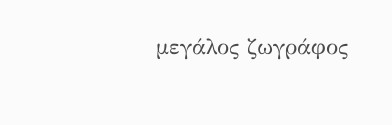μεγάλος ζωγράφος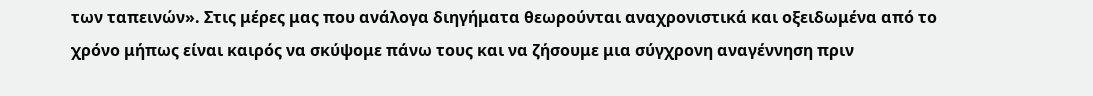των ταπεινών». Στις μέρες μας που ανάλογα διηγήματα θεωρούνται αναχρονιστικά και οξειδωμένα από το χρόνο μήπως είναι καιρός να σκύψομε πάνω τους και να ζήσουμε μια σύγχρονη αναγέννηση πριν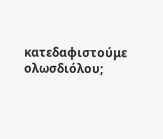κατεδαφιστούμε ολωσδιόλου;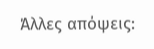Άλλες απόψεις: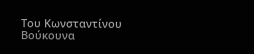Του Κωνσταντίνου Βούκουνα